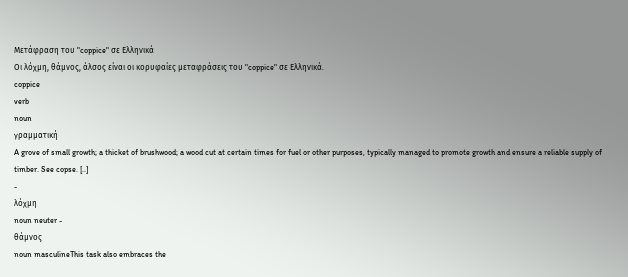Μετάφραση του "coppice" σε Ελληνικά
Οι λόχμη, θάμνος, άλσος είναι οι κορυφαίες μεταφράσεις του "coppice" σε Ελληνικά.
coppice
verb
noun
γραμματική
A grove of small growth; a thicket of brushwood; a wood cut at certain times for fuel or other purposes, typically managed to promote growth and ensure a reliable supply of timber. See copse. [..]
-
λόχμη
noun neuter -
θάμνος
noun masculineThis task also embraces the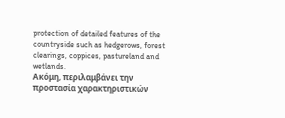protection of detailed features of the countryside such as hedgerows, forest clearings, coppices, pastureland and wetlands.
Ακόμη, περιλαμβάνει την προστασία χαρακτηριστικών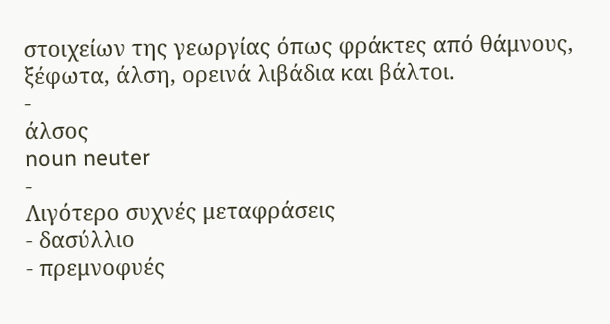στοιχείων της γεωργίας όπως φράκτες από θάμνους, ξέφωτα, άλση, ορεινά λιβάδια και βάλτοι.
-
άλσος
noun neuter
-
Λιγότερο συχνές μεταφράσεις
- δασύλλιο
- πρεμνοφυές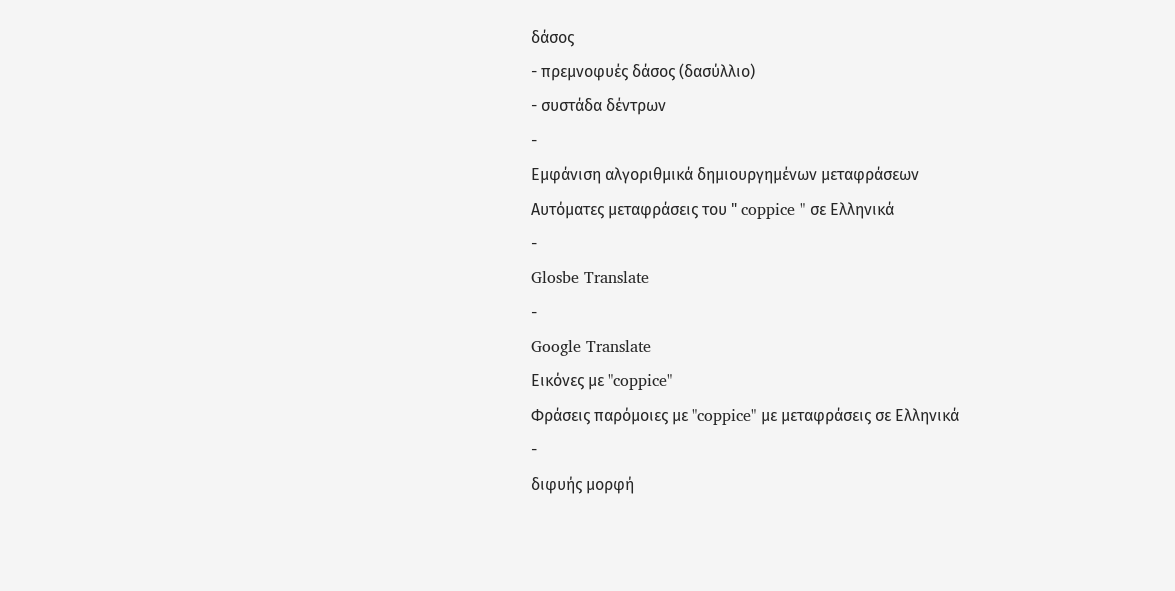δάσος
- πρεμνοφυές δάσος (δασύλλιο)
- συστάδα δέντρων
-
Εμφάνιση αλγοριθμικά δημιουργημένων μεταφράσεων
Αυτόματες μεταφράσεις του " coppice " σε Ελληνικά
-
Glosbe Translate
-
Google Translate
Εικόνες με "coppice"
Φράσεις παρόμοιες με "coppice" με μεταφράσεις σε Ελληνικά
-
διφυής μορφή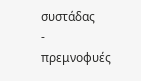συστάδας
-
πρεμνοφυές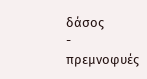δάσος
-
πρεμνοφυές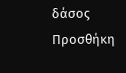δάσος
Προσθήκη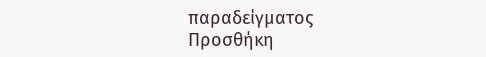παραδείγματος
Προσθήκη